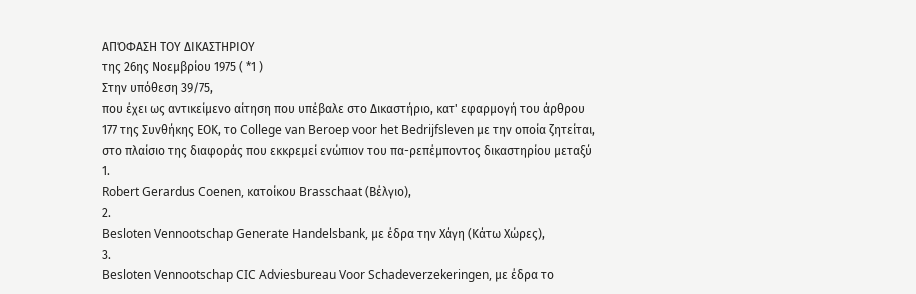ΑΠΌΦΑΣΗ ΤΟΥ ΔΙΚΑΣΤΗΡΙΟΥ
της 26ης Νοεμβρίου 1975 ( *1 )
Στην υπόθεση 39/75,
που έχει ως αντικείμενο αίτηση που υπέβαλε στο Δικαστήριο, κατ' εφαρμογή του άρθρου 177 της Συνθήκης ΕΟΚ, το College van Beroep voor het Bedrijfsleven με την οποία ζητείται, στο πλαίσιο της διαφοράς που εκκρεμεί ενώπιον του πα-ρεπέμποντος δικαστηρίου μεταξύ
1.
Robert Gerardus Coenen, κατοίκου Brasschaat (Βέλγιο),
2.
Besloten Vennootschap Generate Handelsbank, με έδρα την Χάγη (Κάτω Χώρες),
3.
Besloten Vennootschap CIC Adviesbureau Voor Schadeverzekeringen, με έδρα το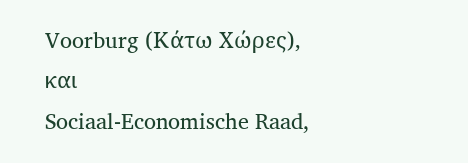Voorburg (Κάτω Χώρες),
και
Sociaal-Economische Raad,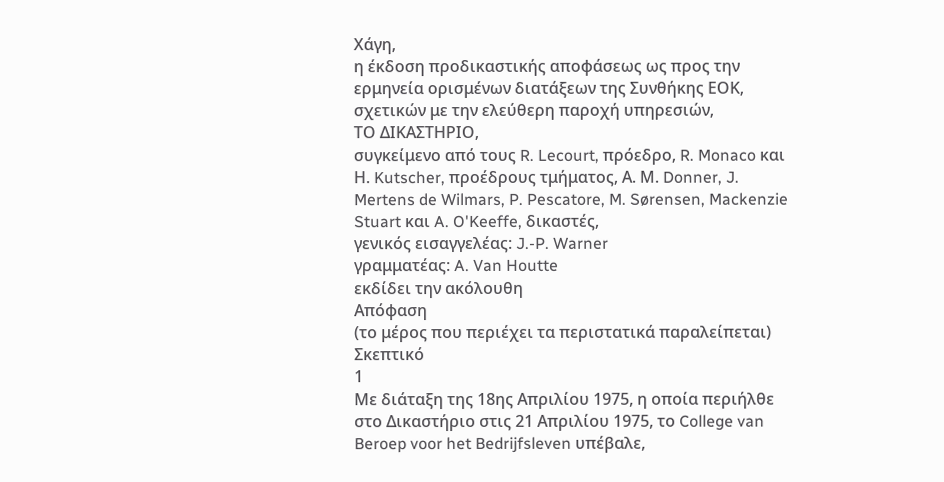Χάγη,
η έκδοση προδικαστικής αποφάσεως ως προς την ερμηνεία ορισμένων διατάξεων της Συνθήκης ΕΟΚ, σχετικών με την ελεύθερη παροχή υπηρεσιών,
ΤΟ ΔΙΚΑΣΤΗΡΙΟ,
συγκείμενο από τους R. Lecourt, πρόεδρο, R. Monaco και Η. Kutscher, προέδρους τμήματος, Α. Μ. Donner, J. Mertens de Wilmars, P. Pescatore, M. Sørensen, Mackenzie Stuart και A. O'Keeffe, δικαστές,
γενικός εισαγγελέας: J.-P. Warner
γραμματέας: A. Van Houtte
εκδίδει την ακόλουθη
Απόφαση
(το μέρος που περιέχει τα περιστατικά παραλείπεται)
Σκεπτικό
1
Με διάταξη της 18ης Απριλίου 1975, η οποία περιήλθε στο Δικαστήριο στις 21 Απριλίου 1975, το College van Beroep voor het Bedrijfsleven υπέβαλε,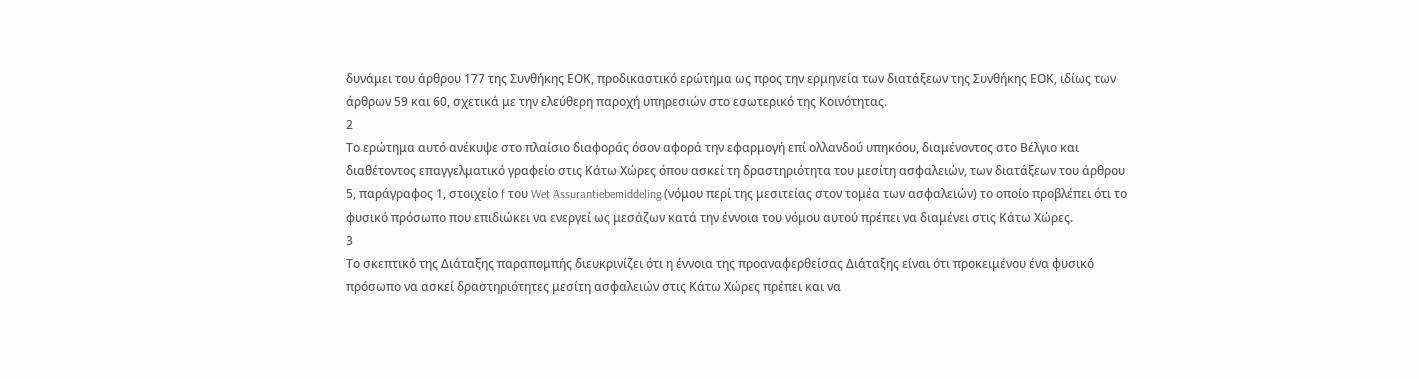δυνάμει του άρθρου 177 της Συνθήκης ΕΟΚ, προδικαστικό ερώτημα ως προς την ερμηνεία των διατάξεων της Συνθήκης ΕΟΚ, ιδίως των άρθρων 59 και 60, σχετικά με την ελεύθερη παροχή υπηρεσιών στο εσωτερικό της Κοινότητας.
2
Το ερώτημα αυτό ανέκυψε στο πλαίσιο διαφοράς όσον αφορά την εφαρμογή επί ολλανδού υπηκόου, διαμένοντος στο Βέλγιο και διαθέτοντος επαγγελματικό γραφείο στις Κάτω Χώρες όπου ασκεί τη δραστηριότητα του μεσίτη ασφαλειών, των διατάξεων του άρθρου 5, παράγραφος 1, στοιχείο f του Wet Assurantiebemiddeling (νόμου περί της μεσιτείας στον τομέα των ασφαλειών) το οποίο προβλέπει ότι το φυσικό πρόσωπο που επιδιώκει να ενεργεί ως μεσάζων κατά την έννοια του νόμου αυτού πρέπει να διαμένει στις Κάτω Χώρες.
3
Το σκεπτικό της Διάταξης παραπομπής διευκρινίζει ότι η έννοια της προαναφερθείσας Διάταξης είναι ότι προκειμένου ένα φυσικό πρόσωπο να ασκεί δραστηριότητες μεσίτη ασφαλειών στις Κάτω Χώρες πρέπει και να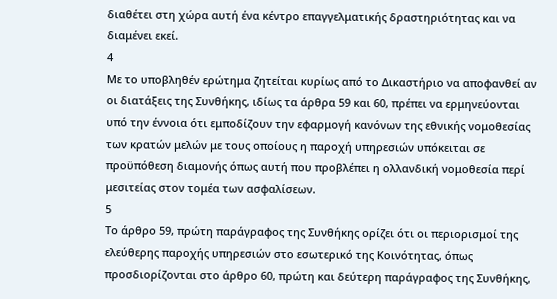διαθέτει στη χώρα αυτή ένα κέντρο επαγγελματικής δραστηριότητας και να διαμένει εκεί.
4
Με το υποβληθέν ερώτημα ζητείται κυρίως από το Δικαστήριο να αποφανθεί αν οι διατάξεις της Συνθήκης, ιδίως τα άρθρα 59 και 60, πρέπει να ερμηνεύονται υπό την έννοια ότι εμποδίζουν την εφαρμογή κανόνων της εθνικής νομοθεσίας των κρατών μελών με τους οποίους η παροχή υπηρεσιών υπόκειται σε προϋπόθεση διαμονής όπως αυτή που προβλέπει η ολλανδική νομοθεσία περί μεσιτείας στον τομέα των ασφαλίσεων.
5
Το άρθρο 59, πρώτη παράγραφος της Συνθήκης ορίζει ότι οι περιορισμοί της ελεύθερης παροχής υπηρεσιών στο εσωτερικό της Κοινότητας, όπως προσδιορίζονται στο άρθρο 60, πρώτη και δεύτερη παράγραφος της Συνθήκης,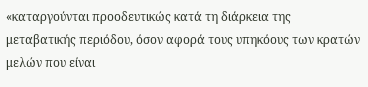«καταργούνται προοδευτικώς κατά τη διάρκεια της μεταβατικής περιόδου, όσον αφορά τους υπηκόους των κρατών μελών που είναι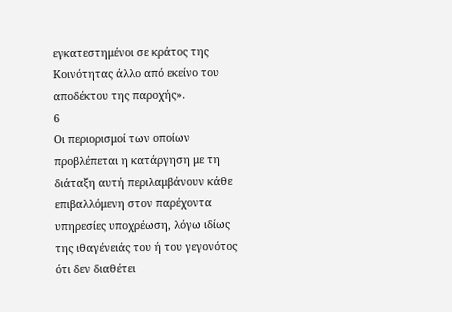εγκατεστημένοι σε κράτος της Κοινότητας άλλο από εκείνο του αποδέκτου της παροχής».
6
Οι περιορισμοί των οποίων προβλέπεται η κατάργηση με τη διάταξη αυτή περιλαμβάνουν κάθε επιβαλλόμενη στον παρέχοντα υπηρεσίες υποχρέωση, λόγω ιδίως της ιθαγένειάς του ή του γεγονότος ότι δεν διαθέτει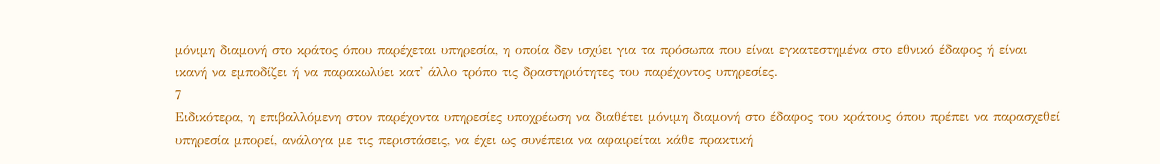μόνιμη διαμονή στο κράτος όπου παρέχεται υπηρεσία, η οποία δεν ισχύει για τα πρόσωπα που είναι εγκατεστημένα στο εθνικό έδαφος ή είναι ικανή να εμποδίζει ή να παρακωλύει κατ' άλλο τρόπο τις δραστηριότητες του παρέχοντος υπηρεσίες.
7
Ειδικότερα, η επιβαλλόμενη στον παρέχοντα υπηρεσίες υποχρέωση να διαθέτει μόνιμη διαμονή στο έδαφος του κράτους όπου πρέπει να παρασχεθεί υπηρεσία μπορεί, ανάλογα με τις περιστάσεις, να έχει ως συνέπεια να αφαιρείται κάθε πρακτική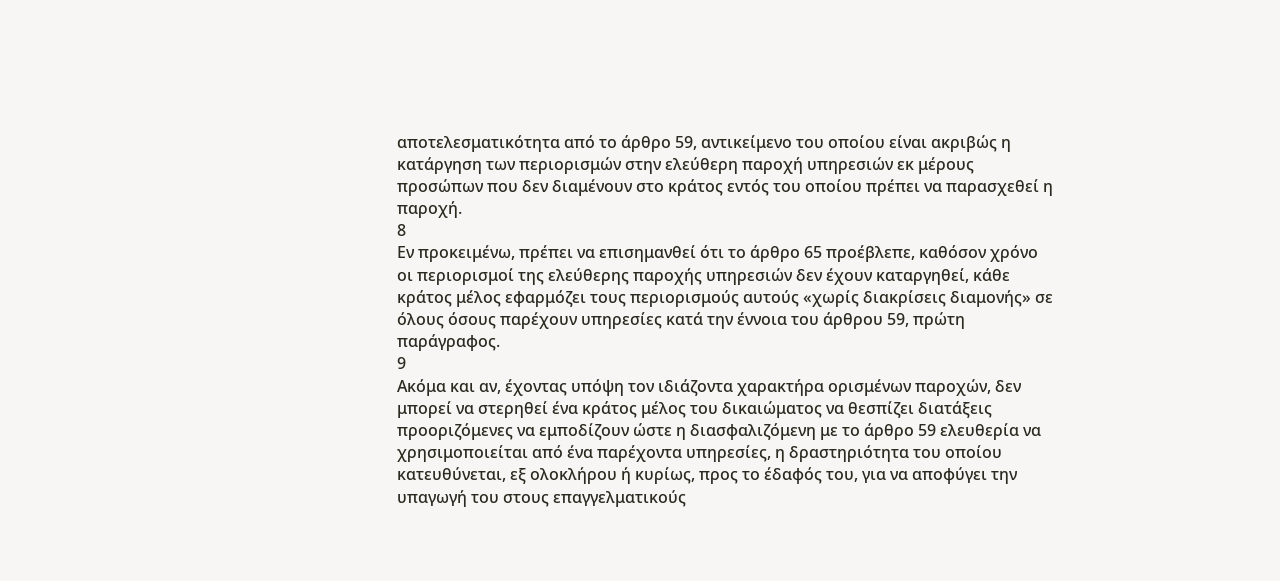αποτελεσματικότητα από το άρθρο 59, αντικείμενο του οποίου είναι ακριβώς η κατάργηση των περιορισμών στην ελεύθερη παροχή υπηρεσιών εκ μέρους προσώπων που δεν διαμένουν στο κράτος εντός του οποίου πρέπει να παρασχεθεί η παροχή.
8
Εν προκειμένω, πρέπει να επισημανθεί ότι το άρθρο 65 προέβλεπε, καθόσον χρόνο οι περιορισμοί της ελεύθερης παροχής υπηρεσιών δεν έχουν καταργηθεί, κάθε κράτος μέλος εφαρμόζει τους περιορισμούς αυτούς «χωρίς διακρίσεις διαμονής» σε όλους όσους παρέχουν υπηρεσίες κατά την έννοια του άρθρου 59, πρώτη παράγραφος.
9
Ακόμα και αν, έχοντας υπόψη τον ιδιάζοντα χαρακτήρα ορισμένων παροχών, δεν μπορεί να στερηθεί ένα κράτος μέλος του δικαιώματος να θεσπίζει διατάξεις προοριζόμενες να εμποδίζουν ώστε η διασφαλιζόμενη με το άρθρο 59 ελευθερία να χρησιμοποιείται από ένα παρέχοντα υπηρεσίες, η δραστηριότητα του οποίου κατευθύνεται, εξ ολοκλήρου ή κυρίως, προς το έδαφός του, για να αποφύγει την υπαγωγή του στους επαγγελματικούς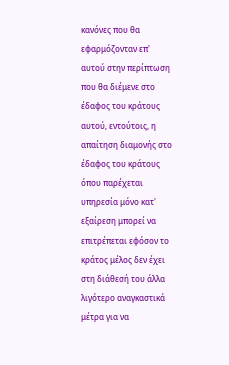κανόνες που θα εφαρμόζονταν επ' αυτού στην περίπτωση που θα διέμενε στο έδαφος του κράτους αυτού, εντούτοις, η απαίτηση διαμονής στο έδαφος του κράτους όπου παρέχεται υπηρεσία μόνο κατ' εξαίρεση μπορεί να επιτρέπεται εφόσον το κράτος μέλος δεν έχει στη διάθεσή του άλλα λιγότερο αναγκαστικά μέτρα για να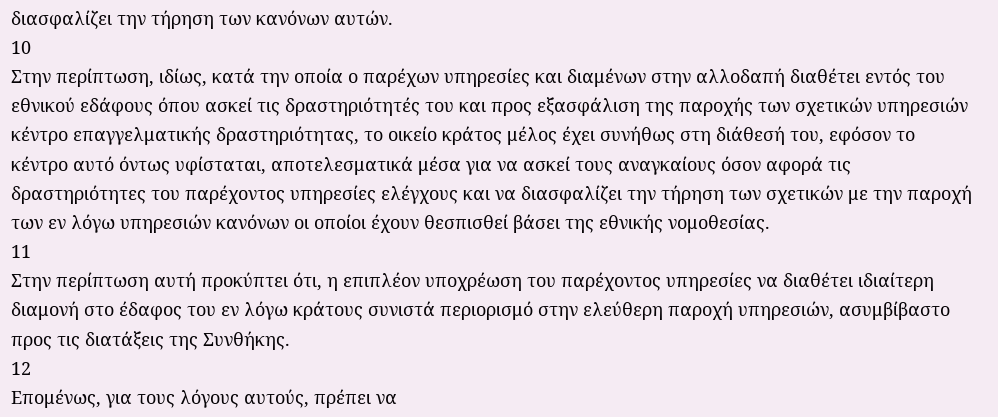διασφαλίζει την τήρηση των κανόνων αυτών.
10
Στην περίπτωση, ιδίως, κατά την οποία ο παρέχων υπηρεσίες και διαμένων στην αλλοδαπή διαθέτει εντός του εθνικού εδάφους όπου ασκεί τις δραστηριότητές του και προς εξασφάλιση της παροχής των σχετικών υπηρεσιών κέντρο επαγγελματικής δραστηριότητας, το οικείο κράτος μέλος έχει συνήθως στη διάθεσή του, εφόσον το κέντρο αυτό όντως υφίσταται, αποτελεσματικά μέσα για να ασκεί τους αναγκαίους όσον αφορά τις δραστηριότητες του παρέχοντος υπηρεσίες ελέγχους και να διασφαλίζει την τήρηση των σχετικών με την παροχή των εν λόγω υπηρεσιών κανόνων οι οποίοι έχουν θεσπισθεί βάσει της εθνικής νομοθεσίας.
11
Στην περίπτωση αυτή προκύπτει ότι, η επιπλέον υποχρέωση του παρέχοντος υπηρεσίες να διαθέτει ιδιαίτερη διαμονή στο έδαφος του εν λόγω κράτους συνιστά περιορισμό στην ελεύθερη παροχή υπηρεσιών, ασυμβίβαστο προς τις διατάξεις της Συνθήκης.
12
Επομένως, για τους λόγους αυτούς, πρέπει να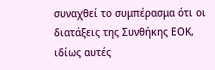συναχθεί το συμπέρασμα ότι οι διατάξεις της Συνθήκης ΕΟΚ, ιδίως αυτές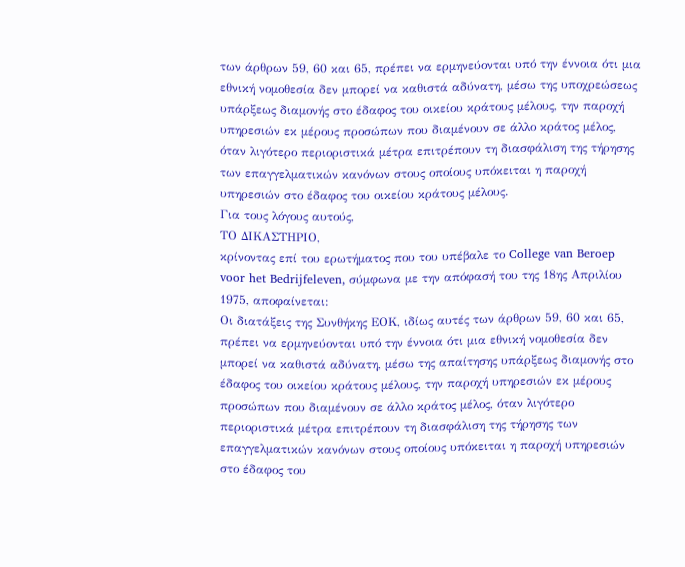των άρθρων 59, 60 και 65, πρέπει να ερμηνεύονται υπό την έννοια ότι μια εθνική νομοθεσία δεν μπορεί να καθιστά αδύνατη, μέσω της υποχρεώσεως υπάρξεως διαμονής στο έδαφος του οικείου κράτους μέλους, την παροχή υπηρεσιών εκ μέρους προσώπων που διαμένουν σε άλλο κράτος μέλος, όταν λιγότερο περιοριστικά μέτρα επιτρέπουν τη διασφάλιση της τήρησης των επαγγελματικών κανόνων στους οποίους υπόκειται η παροχή υπηρεσιών στο έδαφος του οικείου κράτους μέλους.
Για τους λόγους αυτούς,
ΤΟ ΔΙΚΑΣΤΗΡΙΟ,
κρίνοντας επί του ερωτήματος που του υπέβαλε το College van Beroep voor het Bedrijfeleven, σύμφωνα με την απόφασή του της 18ης Απριλίου 1975, αποφαίνεται:
Οι διατάξεις της Συνθήκης ΕΟΚ, ιδίως αυτές των άρθρων 59, 60 και 65, πρέπει να ερμηνεύονται υπό την έννοια ότι μια εθνική νομοθεσία δεν μπορεί να καθιστά αδύνατη, μέσω της απαίτησης υπάρξεως διαμονής στο έδαφος του οικείου κράτους μέλους, την παροχή υπηρεσιών εκ μέρους προσώπων που διαμένουν σε άλλο κράτος μέλος, όταν λιγότερο περιοριστικά μέτρα επιτρέπουν τη διασφάλιση της τήρησης των επαγγελματικών κανόνων στους οποίους υπόκειται η παροχή υπηρεσιών στο έδαφος του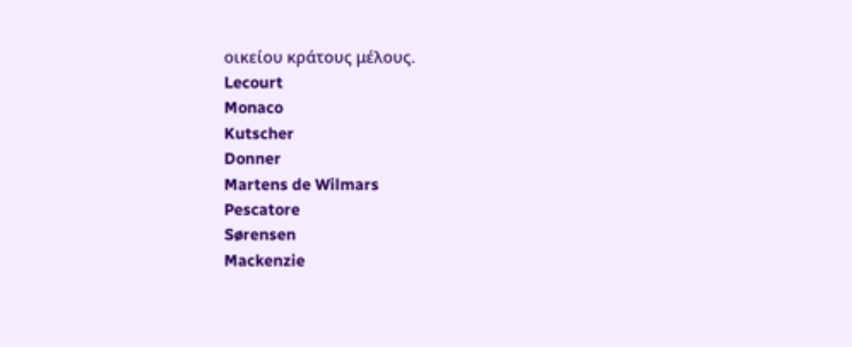οικείου κράτους μέλους.
Lecourt
Monaco
Kutscher
Donner
Martens de Wilmars
Pescatore
Sørensen
Mackenzie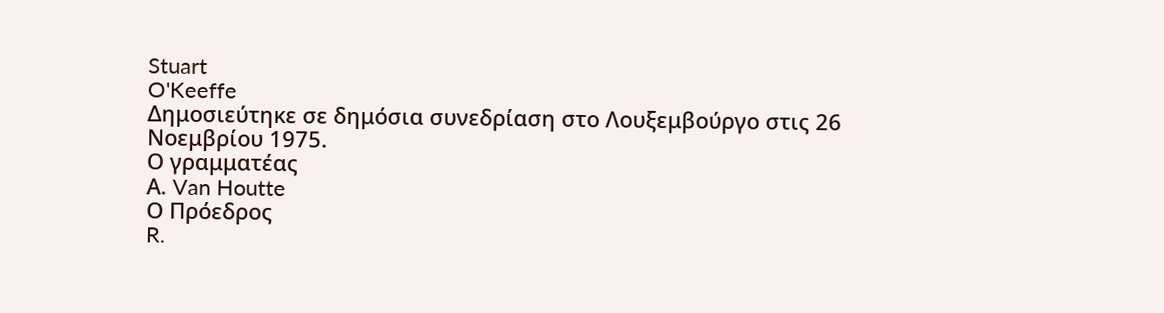Stuart
O'Keeffe
Δημοσιεύτηκε σε δημόσια συνεδρίαση στο Λουξεμβούργο στις 26 Νοεμβρίου 1975.
Ο γραμματέας
Α. Van Houtte
Ο Πρόεδρος
R.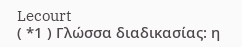Lecourt
( *1 ) Γλώσσα διαδικασίας: η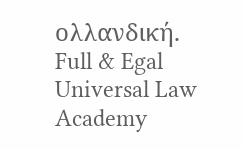ολλανδική.
Full & Egal Universal Law Academy